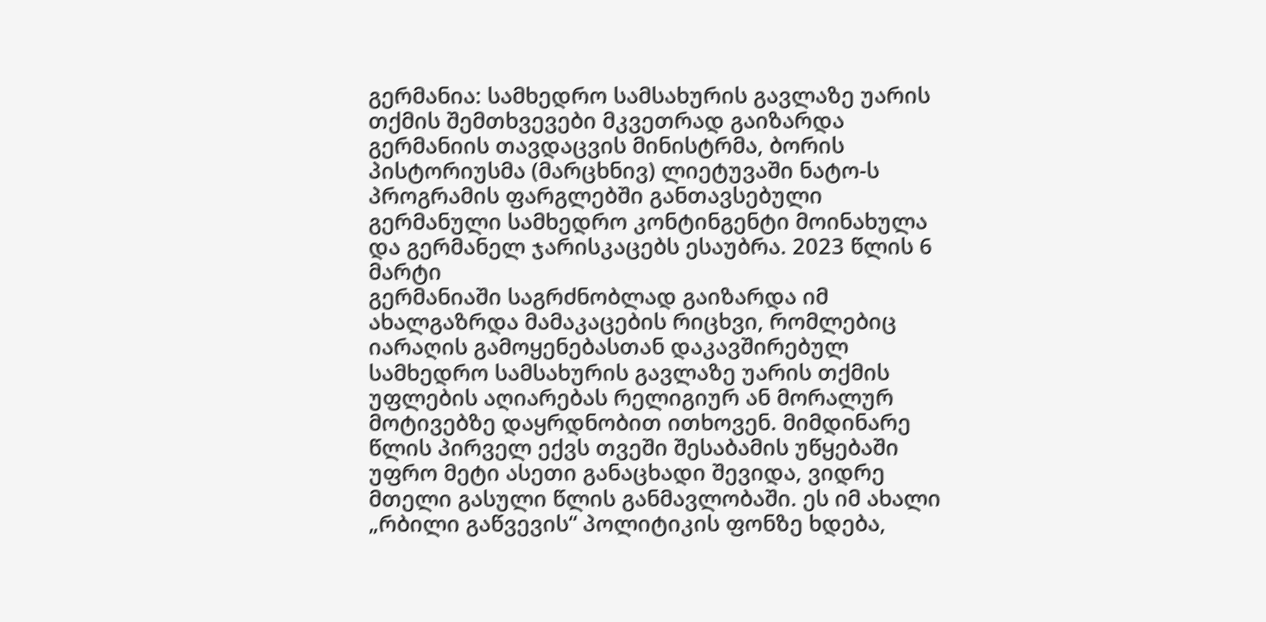გერმანია: სამხედრო სამსახურის გავლაზე უარის თქმის შემთხვევები მკვეთრად გაიზარდა
გერმანიის თავდაცვის მინისტრმა, ბორის პისტორიუსმა (მარცხნივ) ლიეტუვაში ნატო-ს პროგრამის ფარგლებში განთავსებული გერმანული სამხედრო კონტინგენტი მოინახულა და გერმანელ ჯარისკაცებს ესაუბრა. 2023 წლის 6 მარტი
გერმანიაში საგრძნობლად გაიზარდა იმ ახალგაზრდა მამაკაცების რიცხვი, რომლებიც იარაღის გამოყენებასთან დაკავშირებულ სამხედრო სამსახურის გავლაზე უარის თქმის უფლების აღიარებას რელიგიურ ან მორალურ მოტივებზე დაყრდნობით ითხოვენ. მიმდინარე წლის პირველ ექვს თვეში შესაბამის უწყებაში უფრო მეტი ასეთი განაცხადი შევიდა, ვიდრე მთელი გასული წლის განმავლობაში. ეს იმ ახალი „რბილი გაწვევის“ პოლიტიკის ფონზე ხდება,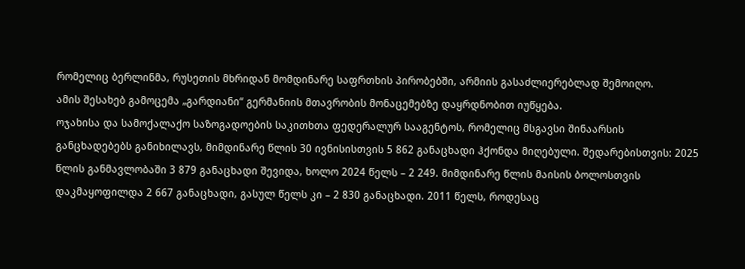რომელიც ბერლინმა, რუსეთის მხრიდან მომდინარე საფრთხის პირობებში, არმიის გასაძლიერებლად შემოიღო.
ამის შესახებ გამოცემა „გარდიანი“ გერმანიის მთავრობის მონაცემებზე დაყრდნობით იუწყება.
ოჯახისა და სამოქალაქო საზოგადოების საკითხთა ფედერალურ სააგენტოს, რომელიც მსგავსი შინაარსის განცხადებებს განიხილავს, მიმდინარე წლის 30 ივნისისთვის 5 862 განაცხადი ჰქონდა მიღებული. შედარებისთვის: 2025 წლის განმავლობაში 3 879 განაცხადი შევიდა, ხოლო 2024 წელს – 2 249. მიმდინარე წლის მაისის ბოლოსთვის დაკმაყოფილდა 2 667 განაცხადი, გასულ წელს კი – 2 830 განაცხადი. 2011 წელს, როდესაც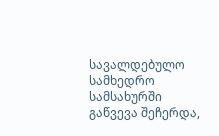სავალდებულო სამხედრო სამსახურში გაწვევა შეჩერდა,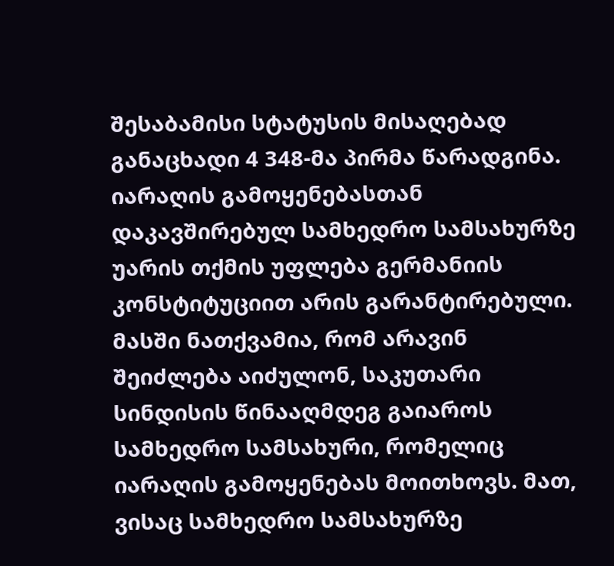შესაბამისი სტატუსის მისაღებად განაცხადი 4 348-მა პირმა წარადგინა.
იარაღის გამოყენებასთან დაკავშირებულ სამხედრო სამსახურზე უარის თქმის უფლება გერმანიის კონსტიტუციით არის გარანტირებული. მასში ნათქვამია, რომ არავინ შეიძლება აიძულონ, საკუთარი სინდისის წინააღმდეგ გაიაროს სამხედრო სამსახური, რომელიც იარაღის გამოყენებას მოითხოვს. მათ, ვისაც სამხედრო სამსახურზე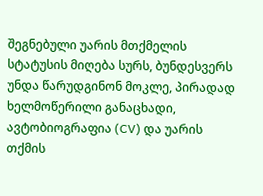შეგნებული უარის მთქმელის სტატუსის მიღება სურს, ბუნდესვერს უნდა წარუდგინონ მოკლე, პირადად ხელმოწერილი განაცხადი, ავტობიოგრაფია (CV) და უარის თქმის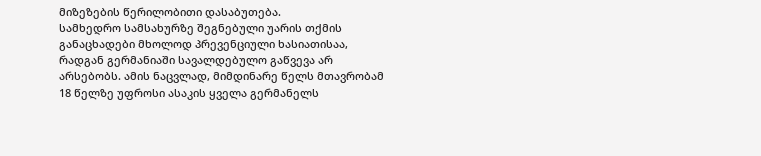მიზეზების წერილობითი დასაბუთება.
სამხედრო სამსახურზე შეგნებული უარის თქმის განაცხადები მხოლოდ პრევენციული ხასიათისაა, რადგან გერმანიაში სავალდებულო გაწვევა არ არსებობს. ამის ნაცვლად, მიმდინარე წელს მთავრობამ 18 წელზე უფროსი ასაკის ყველა გერმანელს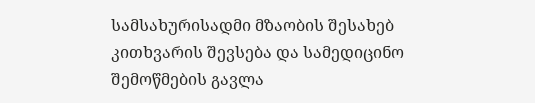სამსახურისადმი მზაობის შესახებ კითხვარის შევსება და სამედიცინო შემოწმების გავლა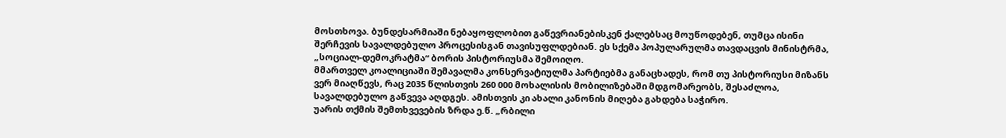მოსთხოვა. ბუნდესარმიაში ნებაყოფლობით გაწევრიანებისკენ ქალებსაც მოუწოდებენ, თუმცა ისინი შერჩევის სავალდებულო პროცესისგან თავისუფლდებიან. ეს სქემა პოპულარულმა თავდაცვის მინისტრმა, „სოციალ-დემოკრატმა“ ბორის პისტორიუსმა შემოიღო.
მმართველ კოალიციაში შემავალმა კონსერვატიულმა პარტიებმა განაცხადეს, რომ თუ პისტორიუსი მიზანს ვერ მიაღწევს, რაც 2035 წლისთვის 260 000 მოხალისის მობილიზებაში მდგომარეობს, შესაძლოა, სავალდებულო გაწვევა აღდგეს. ამისთვის კი ახალი კანონის მიღება გახდება საჭირო.
უარის თქმის შემთხვევების ზრდა ე.წ. „რბილი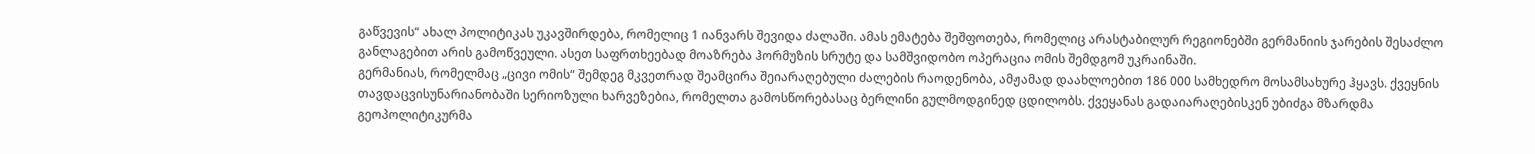გაწვევის“ ახალ პოლიტიკას უკავშირდება, რომელიც 1 იანვარს შევიდა ძალაში. ამას ემატება შეშფოთება, რომელიც არასტაბილურ რეგიონებში გერმანიის ჯარების შესაძლო განლაგებით არის გამოწვეული. ასეთ საფრთხეებად მოაზრება ჰორმუზის სრუტე და სამშვიდობო ოპერაცია ომის შემდგომ უკრაინაში.
გერმანიას, რომელმაც „ცივი ომის“ შემდეგ მკვეთრად შეამცირა შეიარაღებული ძალების რაოდენობა, ამჟამად დაახლოებით 186 000 სამხედრო მოსამსახურე ჰყავს. ქვეყნის თავდაცვისუნარიანობაში სერიოზული ხარვეზებია, რომელთა გამოსწორებასაც ბერლინი გულმოდგინედ ცდილობს. ქვეყანას გადაიარაღებისკენ უბიძგა მზარდმა გეოპოლიტიკურმა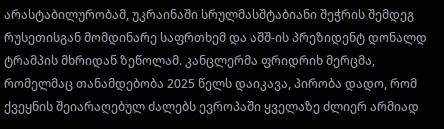არასტაბილურობამ, უკრაინაში სრულმასშტაბიანი შეჭრის შემდეგ რუსეთისგან მომდინარე საფრთხემ და აშშ-ის პრეზიდენტ დონალდ ტრამპის მხრიდან ზეწოლამ. კანცლერმა ფრიდრიხ მერცმა, რომელმაც თანამდებობა 2025 წელს დაიკავა, პირობა დადო, რომ ქვეყნის შეიარაღებულ ძალებს ევროპაში ყველაზე ძლიერ არმიად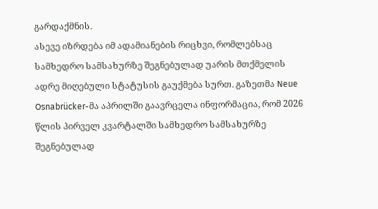გარდაქმნის.
ასევე იზრდება იმ ადამიანების რიცხვი, რომლებსაც სამხედრო სამსახურზე შეგნებულად უარის მთქმელის ადრე მიღებული სტატუსის გაუქმება სურთ. გაზეთმა Neue Osnabrücker-მა აპრილში გაავრცელა ინფორმაცია, რომ 2026 წლის პირველ კვარტალში სამხედრო სამსახურზე შეგნებულად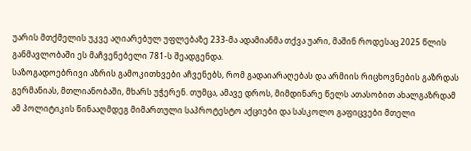უარის მთქმელის უკვე აღიარებულ უფლებაზე 233-მა ადამიანმა თქვა უარი, მაშინ როდესაც 2025 წლის განმავლობაში ეს მაჩვენებელი 781-ს შეადგენდა.
საზოგადოებრივი აზრის გამოკითხვები აჩვენებს, რომ გადაიარაღებას და არმიის რიცხოვნების გაზრდას გერმანიას, მთლიანობაში, მხარს უჭერენ. თუმცა, ამავე დროს, მიმდინარე წელს ათასობით ახალგაზრდამ ამ პოლიტიკის წინააღმდეგ მიმართული საპროტესტო აქციები და სასკოლო გაფიცვები მთელი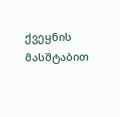ქვეყნის მასშტაბით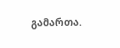გამართა.